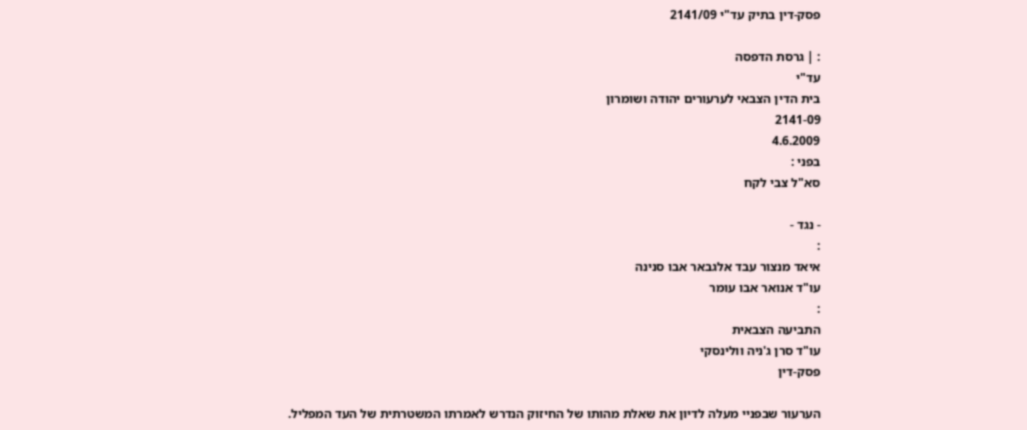פסק-דין בתיק עד"י 2141/09

: | גרסת הדפסה
עד"י
בית הדין הצבאי לערעורים יהודה ושומרון
2141-09
4.6.2009
בפני :
סא"ל צבי לקח

- נגד -
:
איאד מנצור עבד אלגבאר אבו סנינה
עו"ד אנואר אבו עומר
:
התביעה הצבאית
עו"ד סרן ג'ניה וולינסקי
פסק-דין

הערעור שבפניי מעלה לדיון את שאלת מהותו של החיזוק הנדרש לאמרתו המשטרתית של העד המפליל.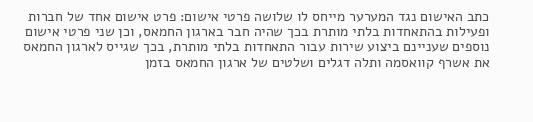כתב האישום נגד המערער מייחס לו שלושה פרטי אישום: פרט אישום אחד של חברות ופעילות בהתאחדות בלתי מותרת בכך שהיה חבר בארגון החמאס, וכן שני פרטי אישום נוספים שעניינם ביצוע שירות עבור התאחדות בלתי מותרת, בכך שגייס לארגון החמאס את אשרף קוואסמה ותלה דגלים ושלטים של ארגון החמאס בזמן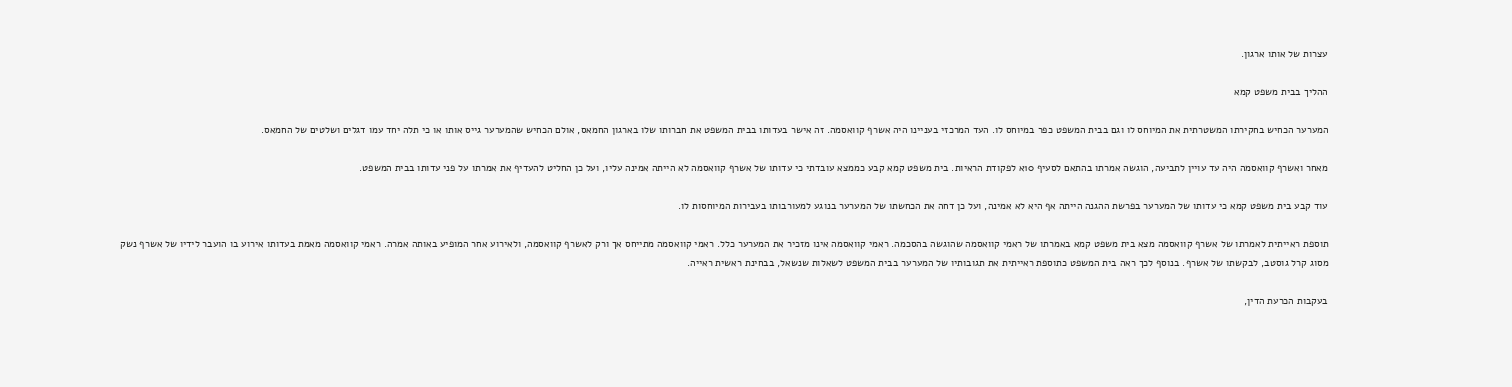עצרות של אותו ארגון.

ההליך בבית משפט קמא

המערער הכחיש בחקירתו המשטרתית את המיוחס לו וגם בבית המשפט כפר במיוחס לו. העד המרכזי בעניינו היה אשרף קוואסמה. זה אישר בעדותו בבית המשפט את חברותו שלו בארגון החמאס, אולם הכחיש שהמערער גייס אותו או כי תלה יחד עמו דגלים ושלטים של החמאס.

מאחר ואשרף קוואסמה היה עד עויין לתביעה, הוגשה אמרתו בהתאם לסעיף 10א לפקודת הראיות. בית משפט קמא קבע כממצא עובדתי כי עדותו של אשרף קוואסמה לא הייתה אמינה עליו, ועל כן החליט להעדיף את אמרתו על פני עדותו בבית המשפט.

עוד קבע בית משפט קמא כי עדותו של המערער בפרשת ההגנה הייתה אף היא לא אמינה, ועל כן דחה את הכחשתו של המערער בנוגע למעורבותו בעבירות המיוחסות לו.

תוספת ראייתית לאמרתו של אשרף קוואסמה מצא בית משפט קמא באמרתו של ראמי קוואסמה שהוגשה בהסכמה. ראמי קוואסמה אינו מזכיר את המערער כלל. ראמי קוואסמה מתייחס אך ורק לאשרף קוואסמה, ולאירוע אחר המופיע באותה אמרה. ראמי קוואסמה מאמת בעדותו אירוע בו הועבר לידיו של אשרף נשק מסוג קרל גוסטב, לבקשתו של אשרף. בנוסף לכך ראה בית המשפט כתוספת ראייתית את תגובותיו של המערער בבית המשפט לשאלות שנשאל, בבחינת ראשית ראייה.

בעקבות הכרעת הדין,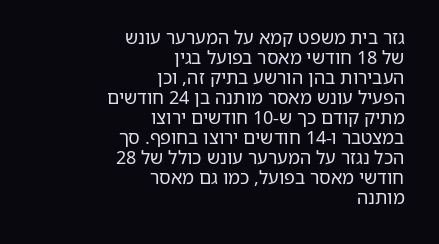גזר בית משפט קמא על המערער עונש של 18 חודשי מאסר בפועל בגין העבירות בהן הורשע בתיק זה, וכן הפעיל עונש מאסר מותנה בן 24 חודשים מתיק קודם כך ש-10 חודשים ירוצו במצטבר ו-14 חודשים ירוצו בחופף. סך הכל נגזר על המערער עונש כולל של 28 חודשי מאסר בפועל, כמו גם מאסר מותנה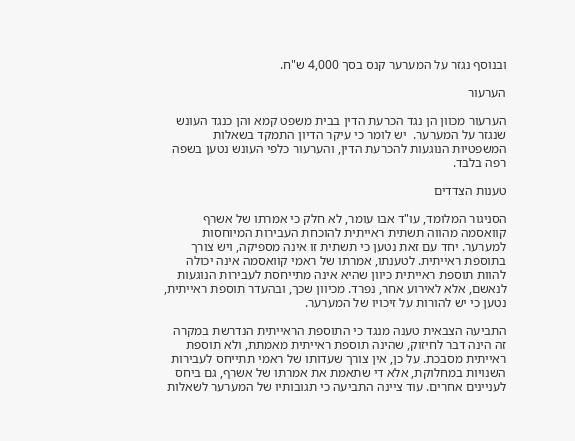ובנוסף נגזר על המערער קנס בסך 4,000 ש"ח.

הערעור

הערעור מכוון הן נגד הכרעת הדין בבית משפט קמא והן כנגד העונש שנגזר על המערער.  יש לומר כי עיקר הדיון התמקד בשאלות המשפטיות הנוגעות להכרעת הדין, והערעור כלפי העונש נטען בשפה רפה בלבד.

טענות הצדדים

הסניגור המלומד, עו"ד אבו עומר, לא חלק כי אמרתו של אשרף קוואסמה מהווה תשתית ראייתית להוכחת העבירות המיוחסות למערער. יחד עם זאת נטען כי תשתית זו אינה מספיקה, ויש צורך בתוספת ראייתית. לטענתו, אמרתו של ראמי קוואסמה אינה יכולה להוות תוספת ראייתית כיוון שהיא אינה מתייחסת לעבירות הנוגעות לנאשם, אלא לאירוע אחר, נפרד. מכיוון שכך, ובהעדר תוספת ראייתית, נטען כי יש להורות על זיכויו של המערער.

התביעה הצבאית טענה מנגד כי התוספת הראייתית הנדרשת במקרה זה הינה דבר לחיזוק, שהינה תוספת ראייתית מאמתת, ולא תוספת ראייתית מסבכת. על כן, אין צורך שעדותו של ראמי תתייחס לעבירות השנויות במחלוקת, אלא די שתאמת את אמרתו של אשרף, גם ביחס לעניינים אחרים. עוד ציינה התביעה כי תגובותיו של המערער לשאלות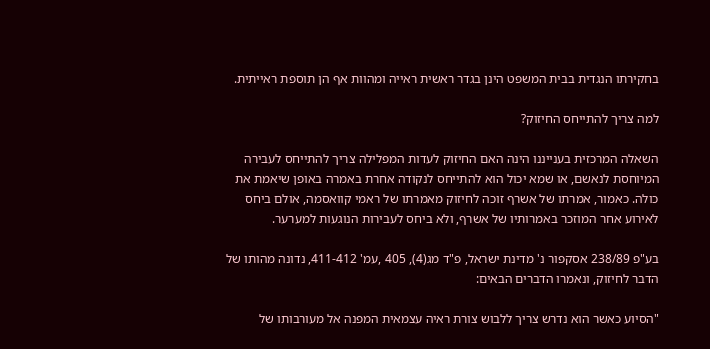בחקירתו הנגדית בבית המשפט הינן בגדר ראשית ראייה ומהוות אף הן תוספת ראייתית.

למה צריך להתייחס החיזוק?

השאלה המרכזית בענייננו הינה האם החיזוק לעדות המפלילה צריך להתייחס לעבירה המיוחסת לנאשם, או שמא יכול הוא להתייחס לנקודה אחרת באמרה באופן שיאמת את כולה. כאמור, אמרתו של אשרף זוכה לחיזוק מאמרתו של ראמי קוואסמה, אולם ביחס לאירוע אחר המוזכר באמרותיו של אשרף, ולא ביחס לעבירות הנוגעות למערער.

בע"פ 238/89 אסקפור נ' מדינת ישראל, פ"ד מג(4), 405 ,עמ' 411-412, נדונה מהותו של הדבר לחיזוק, ונאמרו הדברים הבאים:

"הסיוע כאשר הוא נדרש צריך ללבוש צורת ראיה עצמאית המפנה אל מעורבותו של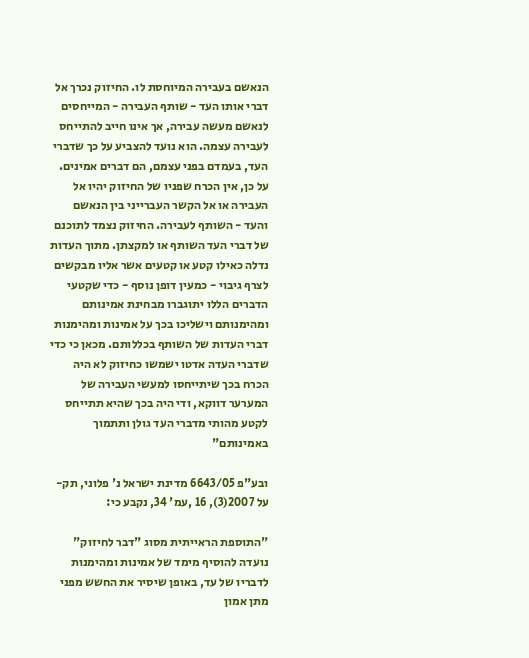הנאשם בעבירה המיוחסת לו. החיזוק נכרך אל דברי אותו העד - שותף העבירה - המייחסים לנאשם מעשה עבירה, אך אינו חייב להתייחס לעבירה עצמה. הוא נועד להצביע על כך שדברי העד, בעמדם בפני עצמם, הם דברים אמינים. על כן, אין הכרח שפניו של החיזוק יהיו אל העבירה או אל הקשר העברייני בין הנאשם והעד - השותף לעבירה. החיזוק נצמד לתוכנם של דברי העד השותף או למקצתן. מתוך העדות נדלה כאילו קטע או קטעים אשר אליו מבקשים לצרף גיבוי - כמעין דופן נוסף - כדי שקטעי הדברים הללו יתוגברו מבחינת אמינותם ומהימנותם וישליכו בכך על אמינות ומהימנות דברי העדות של השותף בכללותם. מכאן כי כדי שדברי העדה אדטו ישמשו כחיזוק לא היה הכרח בכך שיתייחסו למעשי העבירה של המערער דווקא, ודי היה בכך שהיא תתייחס לקטע מהותי מדברי העד גולן ותתמוך באמינותם"

ובע"פ 6643/05 מדינת ישראל נ' פלוני, תק-על 2007(3), 16 ,עמ' 34, נקבע כי:

"התוספת הראייתית מסוג "דבר לחיזוק" נועדה להוסיף מימד של אמינות ומהימנות לדבריו של עד, באופן שיסיר את החשש מפני מתן אמון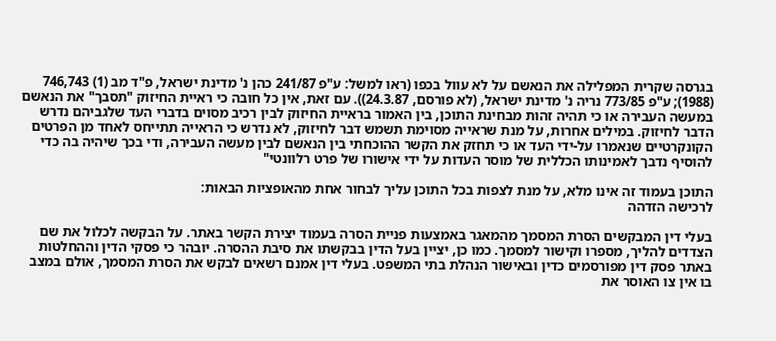בגרסה שקרית המפלילה את הנאשם על לא עוול בכפו (ראו למשל: ע"פ 241/87 כהן נ' מדינת ישראל, פ"ד מב (1) 746,743 (1988); ע"פ 773/85 נריה נ' מדינת ישראל, (לא פורסם, 24.3.87)). עם זאת, אין כל חובה כי ראיית החיזוק "תסבך" את הנאשם במעשה העבירה או כי תהיה זהות מבחינת התוכן, בין האמור בראיית החיזוק לבין רכיב מסוים בדברי העד שלגביהם נדרש הדבר לחיזוק. במילים אחרות, על מנת שראייה מסוימת תשמש דבר לחיזוק, לא נדרש כי הראייה תתייחס לאחד מן הפרטים הקונקרטיים שנאמרו על-ידי העד או כי תחזק את הקשר ההוכחתי בין הנאשם לבין מעשה העבירה, ודי בכך שיהיה בה כדי להוסיף נדבך לאמינותו הכללית של מוסר העדות על ידי אישורו של פרט רלוונטי"

התוכן בעמוד זה אינו מלא, על מנת לצפות בכל התוכן עליך לבחור אחת מהאופציות הבאות:
לרכישה הזדהה

בעלי דין המבקשים הסרת המסמך מהמאגר באמצעות פניית הסרה בעמוד יצירת הקשר באתר. על הבקשה לכלול את שם הצדדים להליך, מספרו וקישור למסמך. כמו כן, יציין בעל הדין בבקשתו את סיבת ההסרה. יובהר כי פסקי הדין וההחלטות באתר פסק דין מפורסמים כדין ובאישור הנהלת בתי המשפט. בעלי דין אמנם רשאים לבקש את הסרת המסמך, אולם במצב בו אין צו האוסר את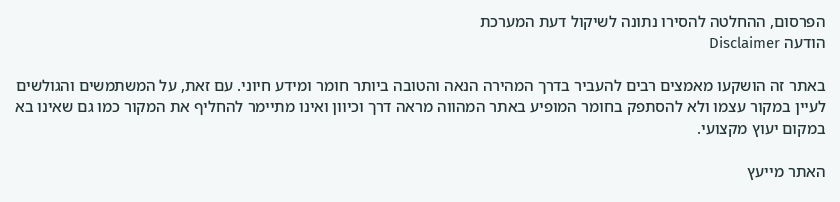הפרסום, ההחלטה להסירו נתונה לשיקול דעת המערכת
הודעה Disclaimer

באתר זה הושקעו מאמצים רבים להעביר בדרך המהירה הנאה והטובה ביותר חומר ומידע חיוני. עם זאת, על המשתמשים והגולשים לעיין במקור עצמו ולא להסתפק בחומר המופיע באתר המהווה מראה דרך וכיוון ואינו מתיימר להחליף את המקור כמו גם שאינו בא במקום יעוץ מקצועי.

האתר מייעץ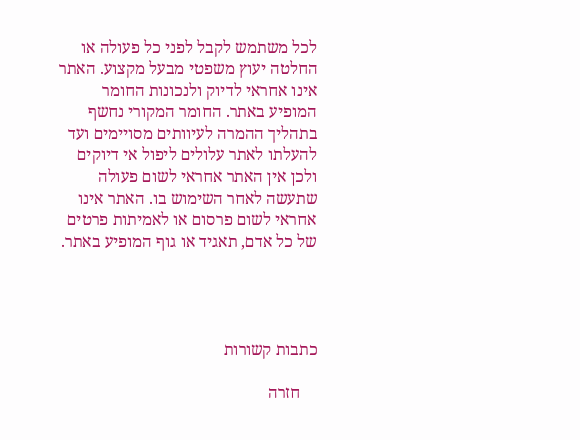לכל משתמש לקבל לפני כל פעולה או החלטה יעוץ משפטי מבעל מקצוע. האתר אינו אחראי לדיוק ולנכונות החומר המופיע באתר. החומר המקורי נחשף בתהליך ההמרה לעיוותים מסויימים ועד להעלתו לאתר עלולים ליפול אי דיוקים ולכן אין האתר אחראי לשום פעולה שתעשה לאחר השימוש בו. האתר אינו אחראי לשום פרסום או לאמיתות פרטים של כל אדם, תאגיד או גוף המופיע באתר.




כתבות קשורות

    חזרה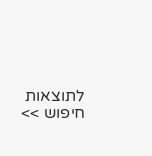לתוצאות חיפוש >>